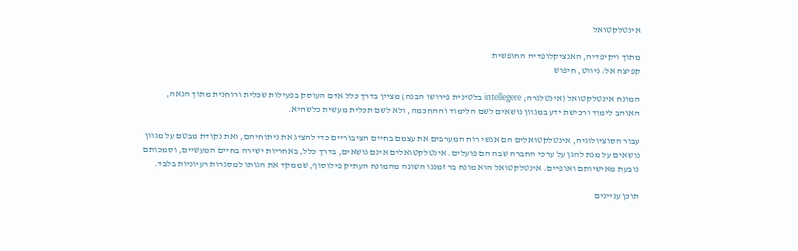אינטלקטואל

מתוך ויקיפדיה, האנציקלופדיה החופשית
קפיצה אל: ניווט, חיפוש

המונח אינטלקטואל (אינטלגרה; intellegere בלטינית פירושו הבנה) מציין בדרך כלל אדם העוסק בפעילות שכלית ורוחנית מתוך הנאה, האוהב לימוד ורכישת ידע במגוון נושאים לשם הלימוד וההחכמה, ולא לשם תכלית מעשית כלשהיא.

עבור הסוציולוגיה, אינטלקטואלים הם אנשי רוח המערבים את עצמם בחיים הציבוריים כדי להציג את ניתוחיהם, ואת נקודת מבטם על מגוון נושאים על מנת להגן על ערכי החברה שבה הם פועלים. אינטלקטואלים אינם נושאים, בדרך כלל, באחריות ישירה בחיים המעשיים, וסמכותם נובעת מאישיותם ואופיים. אינטלקטואל הוא מונח בר זמננו השונה מהמונח העתיק פילוסוף, שממקד את הגותו למסגרות רעיוניות בלבד.

תוכן עניינים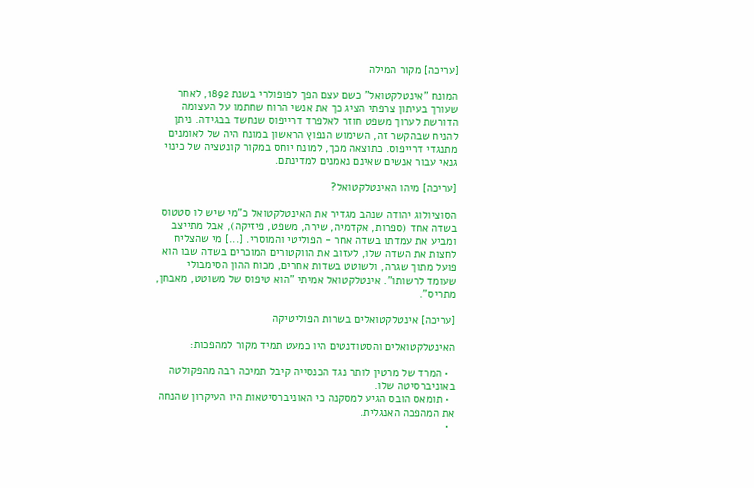[עריכה] מקור המילה

המונח "אינטלקטואל" כשם עצם הפך לפופולרי בשנת 1892, לאחר שעורך בעיתון צרפתי הציג כך את אנשי הרוח שחתמו על העצומה הדורשת לערוך משפט חוזר לאלפרד דרייפוס שנחשד בבגידה. ניתן להניח שבהקשר זה, השימוש הנפוץ הראשון במונח היה של לאומנים מתנגדי דרייפוס. כתוצאה מכך, למונח יוחס במקור קונטציה של כינוי גנאי עבור אנשים שאינם נאמנים למדינתם.

[עריכה] מיהו האינטלקטואל?

הסוציולוג יהודה שנהב מגדיר את האינטלקטואל כ"מי שיש לו סטטוס בשדה אחד (ספרות, אקדמיה, שירה, משפט, פיזיקה), אבל מתייצב ומביע את עמדתו בשדה אחר - הפוליטי והמוסרי. [...] מי שהצליח לחצות את השדה שלו, לעזוב את הווקטורים המוכרים בשדה שבו הוא פועל מתוך שגרה, ולשוטט בשדות אחרים, מכוח ההון הסימבולי שעומד לרשותו". אינטלקטואל אמיתי "הוא טיפוס של משוטט, מאבחן, מתריס".

[עריכה] אינטלקטואלים בשרות הפוליטיקה

האינטלקטואלים והסטודנטים היו כמעט תמיד מקור למהפכות:

  • המרד של מרטין לותר נגד הכנסייה קיבל תמיכה רבה מהפקולטה באוניברסיטה שלו.
  • תומאס הובס הגיע למסקנה כי האוניברסיטאות היו העיקרון שהנחה את המהפכה האנגלית.
  •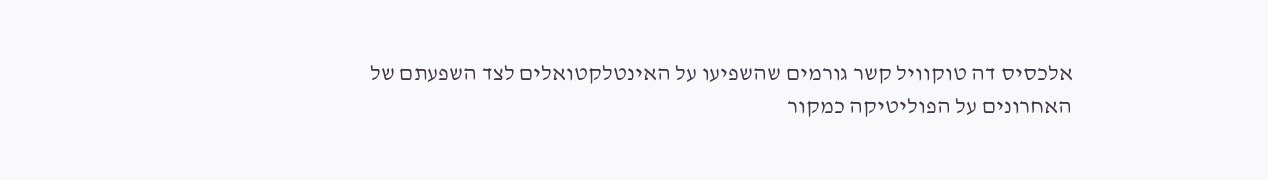אלכסיס דה טוקוויל קשר גורמים שהשפיעו על האינטלקטואלים לצד השפעתם של האחרונים על הפוליטיקה כמקור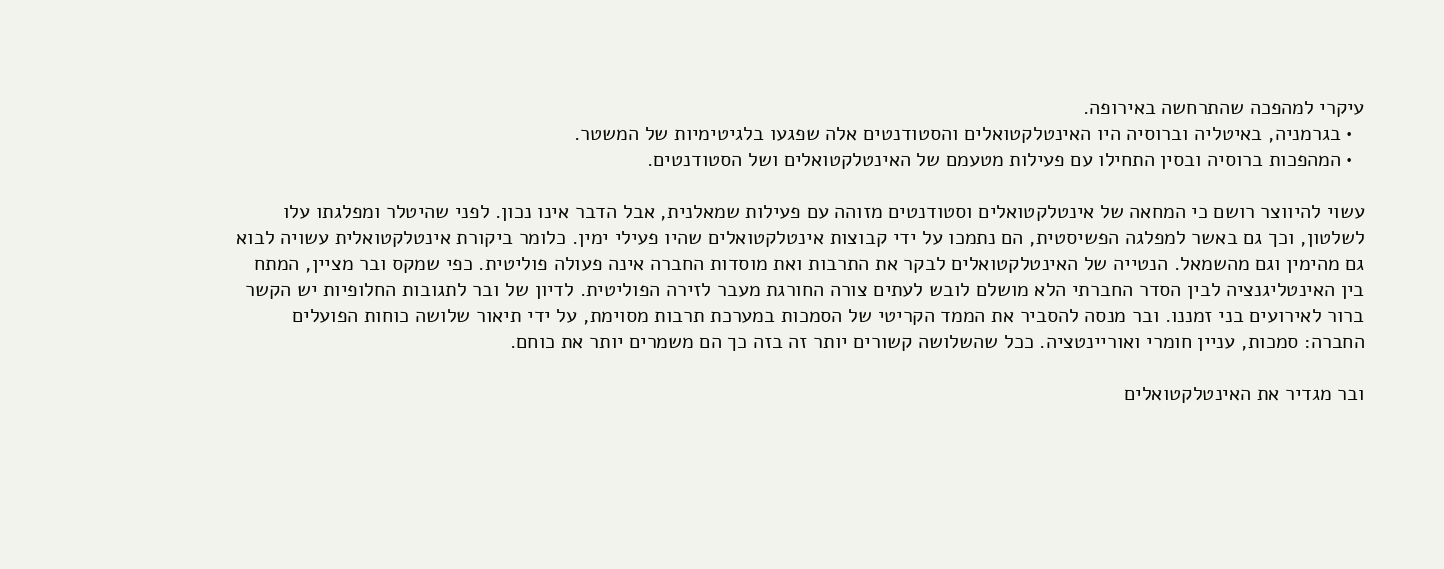עיקרי למהפכה שהתרחשה באירופה.
  • בגרמניה, באיטליה וברוסיה היו האינטלקטואלים והסטודנטים אלה שפגעו בלגיטימיות של המשטר.
  • המהפכות ברוסיה ובסין התחילו עם פעילות מטעמם של האינטלקטואלים ושל הסטודנטים.

עשוי להיווצר רושם כי המחאה של אינטלקטואלים וסטודנטים מזוהה עם פעילות שמאלנית, אבל הדבר אינו נכון. לפני שהיטלר ומפלגתו עלו לשלטון, וכך גם באשר למפלגה הפשיסטית, הם נתמכו על ידי קבוצות אינטלקטואלים שהיו פעילי ימין. כלומר ביקורת אינטלקטואלית עשויה לבוא גם מהימין וגם מהשמאל. הנטייה של האינטלקטואלים לבקר את התרבות ואת מוסדות החברה אינה פעולה פוליטית. כפי שמקס ובר מציין, המתח בין האינטליגנציה לבין הסדר החברתי הלא מושלם לובש לעתים צורה החורגת מעבר לזירה הפוליטית. לדיון של ובר לתגובות החלופיות יש הקשר ברור לאירועים בני זמננו. ובר מנסה להסביר את הממד הקריטי של הסמכות במערכת תרבות מסוימת, על ידי תיאור שלושה כוחות הפועלים החברה: סמכות, עניין חומרי ואוריינטציה. ככל שהשלושה קשורים יותר זה בזה כך הם משמרים יותר את כוחם.

ובר מגדיר את האינטלקטואלים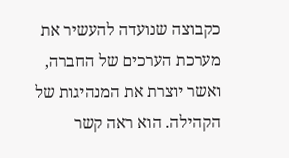כקבוצה שנועדה להעשיר את מערכת הערכים של החברה, ואשר יוצרת את המנהיגות של הקהילה. הוא ראה קשר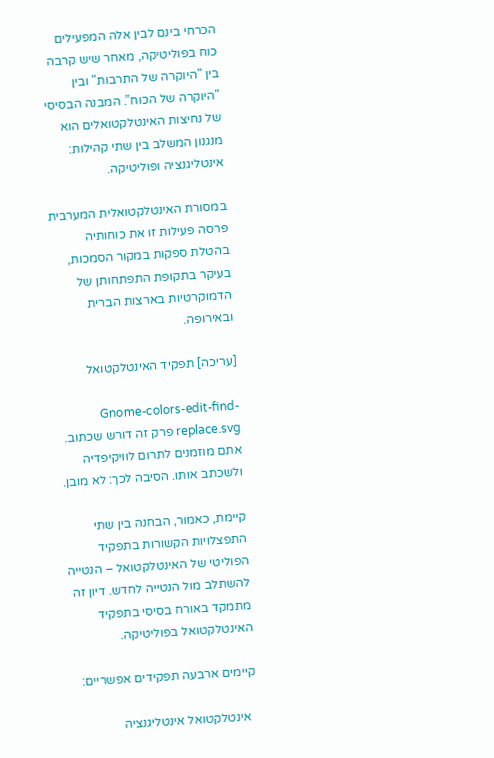הכרחי בינם לבין אלה המפעילים כוח בפוליטיקה, מאחר שיש קרבה בין "היוקרה של התרבות" ובין "היוקרה של הכוח”. המבנה הבסיסי של נחיצות האינטלקטואלים הוא מנגנון המשלב בין שתי קהילות: אינטליגנציה ופוליטיקה.

במסורת האינטלקטואלית המערבית פרסה פעילות זו את כוחותיה בהטלת ספקות במקור הסמכות, בעיקר בתקופת התפתחותן של הדמוקרטיות בארצות הברית ובאירופה.

[עריכה] תפקיד האינטלקטואל

Gnome-colors-edit-find-replace.svg פרק זה דורש שכתוב. אתם מוזמנים לתרום לוויקיפדיה ולשכתב אותו. הסיבה לכך: לא מובן.

קיימת, כאמור, הבחנה בין שתי התפצלויות הקשורות בתפקיד הפוליטי של האינטלקטואל – הנטייה להשתלב מול הנטייה לחדש. דיון זה מתמקד באורח בסיסי בתפקיד האינטלקטואל בפוליטיקה.

קיימים ארבעה תפקידים אפשריים:

  אינטלקטואל אינטליגנציה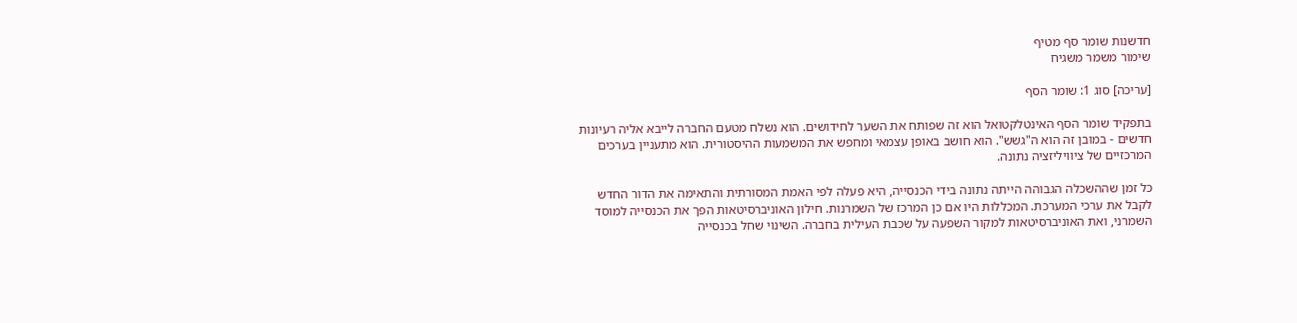חדשנות שומר סף מטיף
שימור משמר משגיח

[עריכה] סוג 1: שומר הסף

בתפקיד שומר הסף האינטלקטואל הוא זה שפותח את השער לחידושים. הוא נשלח מטעם החברה לייבא אליה רעיונות חדשים - במובן זה הוא ה"גשש". הוא חושב באופן עצמאי ומחפש את המשמעות ההיסטורית. הוא מתעניין בערכים המרכזיים של ציוויליזציה נתונה.

כל זמן שההשכלה הגבוהה הייתה נתונה בידי הכנסייה, היא פעלה לפי האמת המסורתית והתאימה את הדור החדש לקבל את ערכי המערכת. המכללות היו אם כן המרכז של השמרנות. חילון האוניברסיטאות הפך את הכנסייה למוסד השמרני, ואת האוניברסיטאות למקור השפעה על שכבת העילית בחברה. השינוי שחל בכנסייה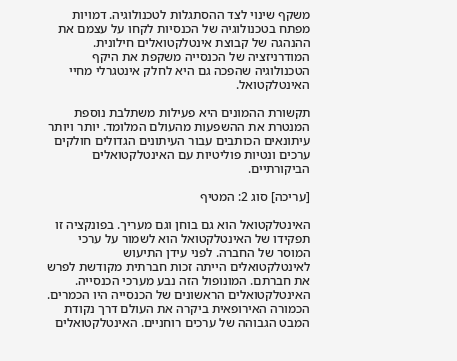משקף שינוי לצד ההסתגלות לטכנולוגיה. דמויות מפתח בטכנולוגיה של הכנסיות לקחו על עצמם את ההנהגה של קבוצת אינטלקטואלים חילונית. המודרניזציה של הכנסייה משקפת את היקף הטכנולוגיה שהפכה גם היא לחלק אינטגרלי מחיי האינטלקטואל.

תקשורת ההמונים היא פעילות משתלבת נוספת המנטרת את ההשפעות מהעולם המלומד. יותר ויותר עיתונאים הכותבים עבור העיתונים הגדולים חולקים ערכים ונטיות פוליטיות עם האינטלקטואלים הביקורתיים.

[עריכה] סוג 2: המטיף

האינטלקטואל הוא גם בוחן וגם מעריך. בפונקציה זו תפקידו של האינטלקטואל הוא לשמור על ערכי המוסר של החברה. לפני עידן התיעוש לאינטלקטואלים הייתה זכות חברתית מקודשת לפרש את חברתם. המונופול הזה נבע מערכי הכנסייה. האינטלקטואלים הראשונים של הכנסייה היו הכמרים. הכמורה האירופאית ביקרה את העולם דרך נקודת המבט הגבוהה של ערכים רוחניים. האינטלקטואלים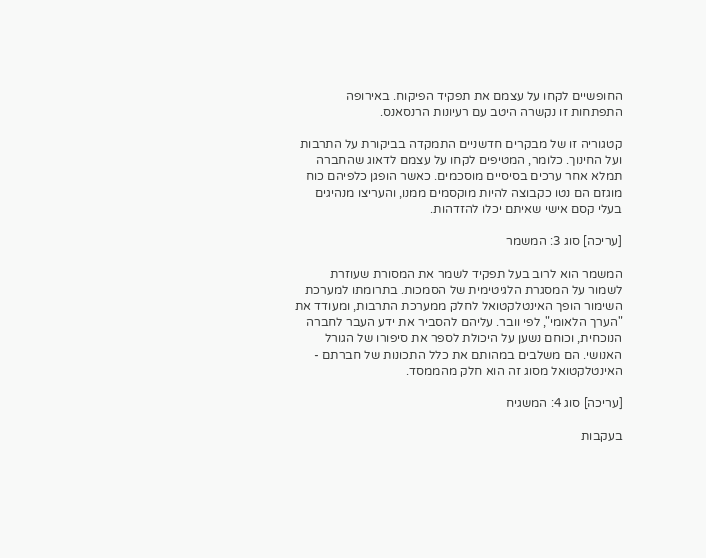החופשיים לקחו על עצמם את תפקיד הפיקוח. באירופה התפתחות זו נקשרה היטב עם רעיונות הרנסאנס.

קטגוריה זו של מבקרים חדשניים התמקדה בביקורת על התרבות ועל החינוך. כלומר, המטיפים לקחו על עצמם לדאוג שהחברה תמלא אחר ערכים בסיסיים מוסכמים. כאשר הופגן כלפיהם כוח מוגזם הם נטו כקבוצה להיות מוקסמים ממנו, והעריצו מנהיגים בעלי קסם אישי שאיתם יכלו להזדהות.

[עריכה] סוג 3: המשמר

המשמר הוא לרוב בעל תפקיד לשמר את המסורת שעוזרת לשמור על המסגרת הלגיטימית של הסמכות. בתרומתו למערכת השימור הופך האינטלקטואל לחלק ממערכת התרבות, ומעודד את "הערך הלאומי", לפי וובר. עליהם להסביר את ידע העבר לחברה הנוכחית, וכוחם נשען על היכולת לספר את סיפורו של הגורל האנושי. הם משלבים במהותם את כלל התכונות של חברתם - האינטלקטואל מסוג זה הוא חלק מהממסד.

[עריכה] סוג 4: המשגיח

בעקבות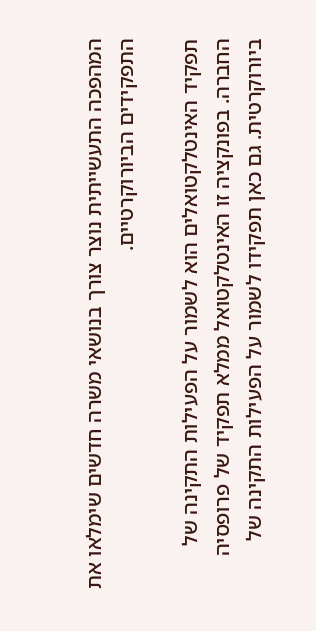המהפכה התעשייתית נוצר צורך בנושאי משרה חדשים שימלאו את התפקידים הביורוקרטיים.

תפקיד האינטלקטואלים הוא לשמור על הפעילות התקינה של החברה. בפונקציה זו האינטלקטואל ממלא תפקיד של פרופסיה ביורוקרטית. גם כאן תפקידו לשמור על הפעילות התקינה של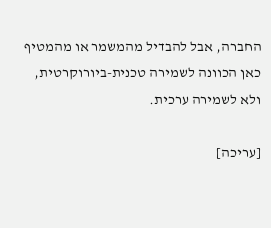החברה, אבל להבדיל מהמשמר או מהמטיף כאן הכוונה לשמירה טכנית-ביורוקרטית, ולא לשמירה ערכית.

[עריכה]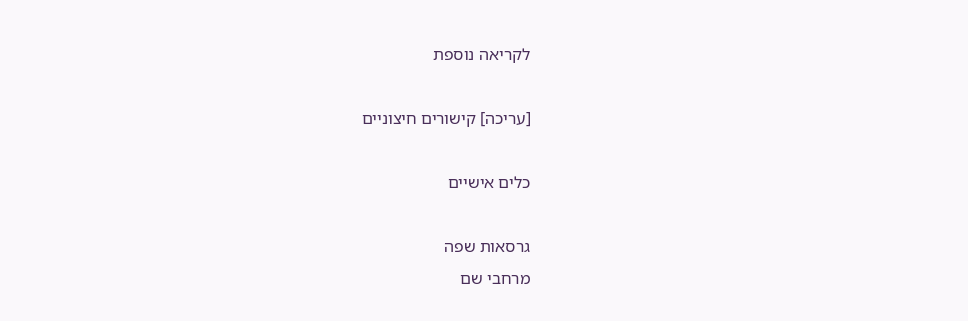לקריאה נוספת

[עריכה] קישורים חיצוניים

כלים אישיים

גרסאות שפה
מרחבי שם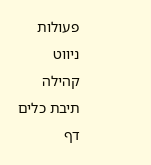פעולות
ניווט
קהילה
תיבת כלים
דף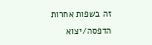זה בשפות אחרות
הדפסה/יצוא